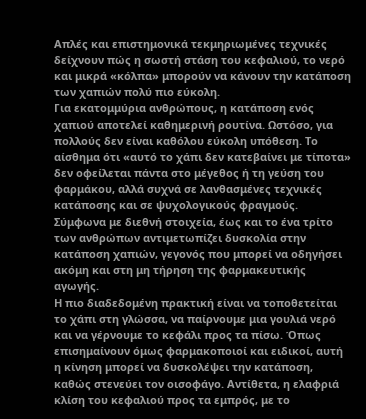Απλές και επιστημονικά τεκμηριωμένες τεχνικές δείχνουν πώς η σωστή στάση του κεφαλιού, το νερό και μικρά «κόλπα» μπορούν να κάνουν την κατάποση των χαπιών πολύ πιο εύκολη.
Για εκατομμύρια ανθρώπους, η κατάποση ενός χαπιού αποτελεί καθημερινή ρουτίνα. Ωστόσο, για πολλούς δεν είναι καθόλου εύκολη υπόθεση. Το αίσθημα ότι «αυτό το χάπι δεν κατεβαίνει με τίποτα» δεν οφείλεται πάντα στο μέγεθος ή τη γεύση του φαρμάκου, αλλά συχνά σε λανθασμένες τεχνικές κατάποσης και σε ψυχολογικούς φραγμούς. Σύμφωνα με διεθνή στοιχεία, έως και το ένα τρίτο των ανθρώπων αντιμετωπίζει δυσκολία στην κατάποση χαπιών, γεγονός που μπορεί να οδηγήσει ακόμη και στη μη τήρηση της φαρμακευτικής αγωγής.
Η πιο διαδεδομένη πρακτική είναι να τοποθετείται το χάπι στη γλώσσα, να παίρνουμε μια γουλιά νερό και να γέρνουμε το κεφάλι προς τα πίσω. Όπως επισημαίνουν όμως φαρμακοποιοί και ειδικοί, αυτή η κίνηση μπορεί να δυσκολέψει την κατάποση, καθώς στενεύει τον οισοφάγο. Αντίθετα, η ελαφριά κλίση του κεφαλιού προς τα εμπρός, με το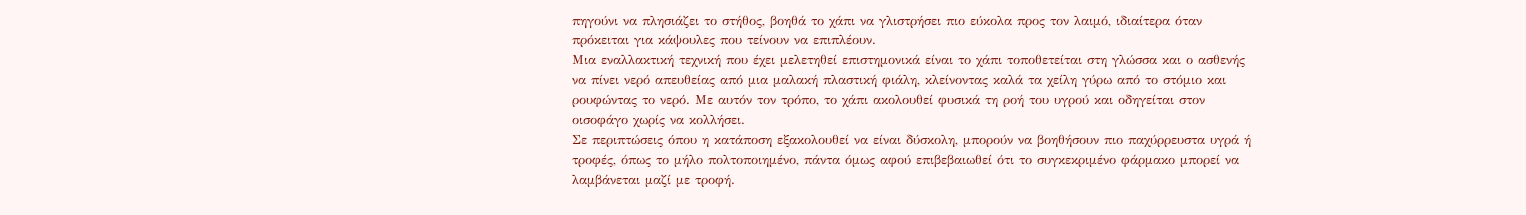πηγούνι να πλησιάζει το στήθος, βοηθά το χάπι να γλιστρήσει πιο εύκολα προς τον λαιμό, ιδιαίτερα όταν πρόκειται για κάψουλες που τείνουν να επιπλέουν.
Μια εναλλακτική τεχνική που έχει μελετηθεί επιστημονικά είναι το χάπι τοποθετείται στη γλώσσα και ο ασθενής να πίνει νερό απευθείας από μια μαλακή πλαστική φιάλη, κλείνοντας καλά τα χείλη γύρω από το στόμιο και ρουφώντας το νερό. Με αυτόν τον τρόπο, το χάπι ακολουθεί φυσικά τη ροή του υγρού και οδηγείται στον οισοφάγο χωρίς να κολλήσει.
Σε περιπτώσεις όπου η κατάποση εξακολουθεί να είναι δύσκολη, μπορούν να βοηθήσουν πιο παχύρρευστα υγρά ή τροφές, όπως το μήλο πολτοποιημένο, πάντα όμως αφού επιβεβαιωθεί ότι το συγκεκριμένο φάρμακο μπορεί να λαμβάνεται μαζί με τροφή.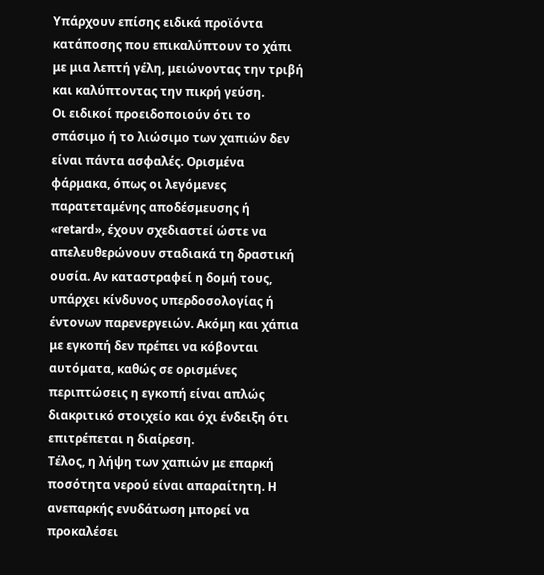Υπάρχουν επίσης ειδικά προϊόντα κατάποσης που επικαλύπτουν το χάπι με μια λεπτή γέλη, μειώνοντας την τριβή και καλύπτοντας την πικρή γεύση.
Οι ειδικοί προειδοποιούν ότι το σπάσιμο ή το λιώσιμο των χαπιών δεν είναι πάντα ασφαλές. Ορισμένα φάρμακα, όπως οι λεγόμενες παρατεταμένης αποδέσμευσης ή «retard», έχουν σχεδιαστεί ώστε να απελευθερώνουν σταδιακά τη δραστική ουσία. Αν καταστραφεί η δομή τους, υπάρχει κίνδυνος υπερδοσολογίας ή έντονων παρενεργειών. Ακόμη και χάπια με εγκοπή δεν πρέπει να κόβονται αυτόματα, καθώς σε ορισμένες περιπτώσεις η εγκοπή είναι απλώς διακριτικό στοιχείο και όχι ένδειξη ότι επιτρέπεται η διαίρεση.
Τέλος, η λήψη των χαπιών με επαρκή ποσότητα νερού είναι απαραίτητη. Η ανεπαρκής ενυδάτωση μπορεί να προκαλέσει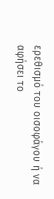ερεθισμό του οισοφάγου ή να αφήσει το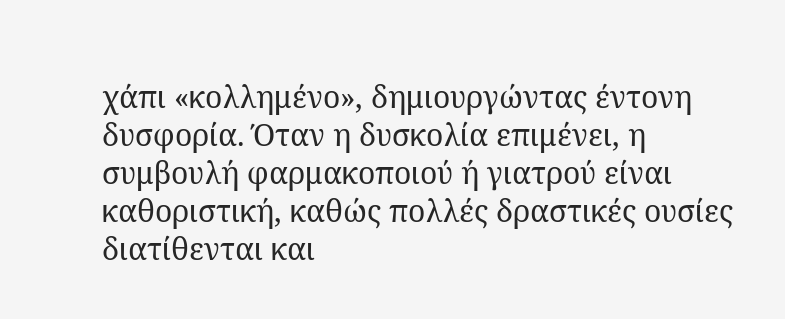χάπι «κολλημένο», δημιουργώντας έντονη δυσφορία. Όταν η δυσκολία επιμένει, η συμβουλή φαρμακοποιού ή γιατρού είναι καθοριστική, καθώς πολλές δραστικές ουσίες διατίθενται και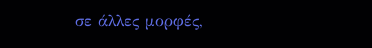σε άλλες μορφές,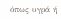όπως υγρά ή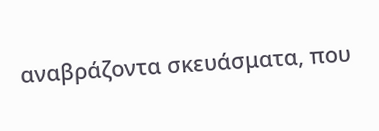αναβράζοντα σκευάσματα, που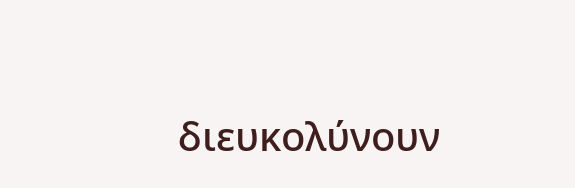διευκολύνουν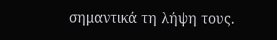σημαντικά τη λήψη τους.